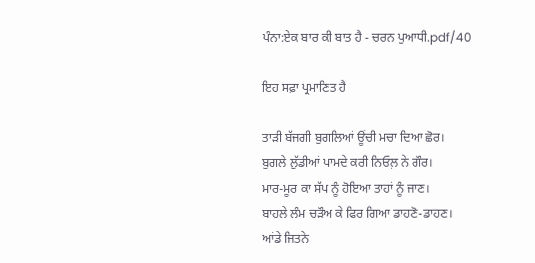ਪੰਨਾ:ਏਕ ਬਾਰ ਕੀ ਬਾਤ ਹੈ - ਚਰਨ ਪੁਆਧੀ.pdf/40

ਇਹ ਸਫ਼ਾ ਪ੍ਰਮਾਣਿਤ ਹੈ

ਤਾੜੀ ਬੱਜਗੀ ਬੁਗਲਿਆਂ ਊਂਚੀ ਮਚਾ ਦਿਆ ਛੋਰ।
ਬੁਗਲੇ ਲੁੱਡੀਆਂ ਪਾਮਦੇ ਕਰੀ ਨਿਓਲ਼ ਨੇ ਗੌਰ।
ਮਾਰ-ਮੂਰ ਕਾ ਸੱਪ ਨੂੰ ਹੋਇਆ ਤਾਹਾਂ ਨੂੰ ਜਾਣ।
ਬਾਹਲੇ ਲੰਮ ਚੜੌਅ ਕੇ ਫਿਰ ਗਿਆ ਡਾਹਣੋ-ਡਾਹਣ।
ਆਂਡੇ ਜਿਤਨੇ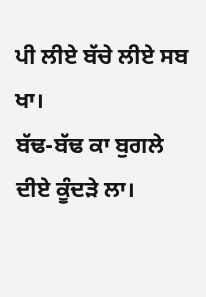ਪੀ ਲੀਏ ਬੱਚੇ ਲੀਏ ਸਬ ਖਾ।
ਬੱਢ-ਬੱਢ ਕਾ ਬੁਗਲੇ ਦੀਏ ਕੂੰਦੜੇ ਲਾ।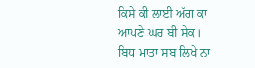ਕਿਸੇ ਕੀ ਲਾਈ ਅੱਗ ਕਾ ਆਪਣੇ ਘਰ ਬੀ ਸੇਕ।
ਬਿਧ ਮਾਤਾ ਸਬ ਲਿਖੇ ਨਾ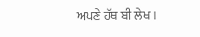ਅਪਣੇ ਹੱਥ ਬੀ ਲੇਖ।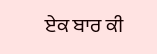ਏਕ ਬਾਰ ਕੀ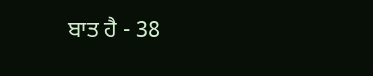ਬਾਤ ਹੈ - 38